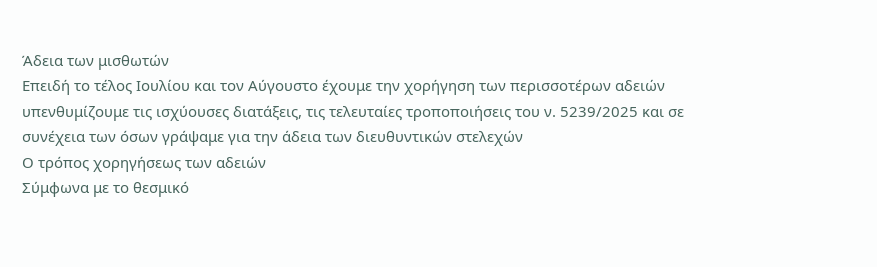Άδεια των μισθωτών
Επειδή το τέλος Ιουλίου και τον Αύγουστο έχουμε την χορήγηση των περισσοτέρων αδειών υπενθυμίζουμε τις ισχύουσες διατάξεις, τις τελευταίες τροποποιήσεις του ν. 5239/2025 και σε συνέχεια των όσων γράψαμε για την άδεια των διευθυντικών στελεχών
Ο τρόπος χορηγήσεως των αδειών
Σύμφωνα με το θεσμικό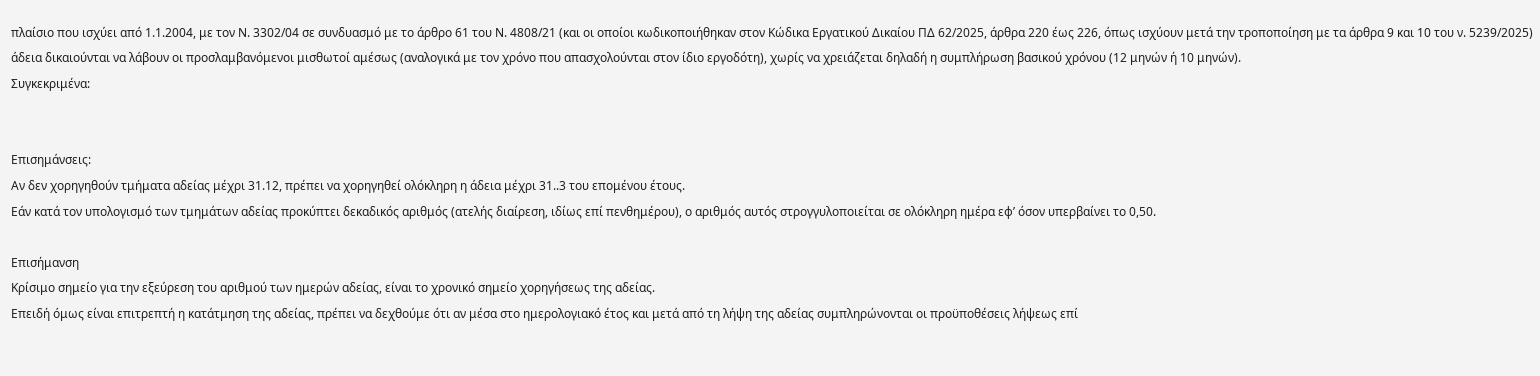πλαίσιο που ισχύει από 1.1.2004, με τον Ν. 3302/04 σε συνδυασμό με το άρθρο 61 του Ν. 4808/21 (και οι οποίοι κωδικοποιήθηκαν στον Κώδικα Εργατικού Δικαίου ΠΔ 62/2025, άρθρα 220 έως 226, όπως ισχύουν μετά την τροποποίηση με τα άρθρα 9 και 10 του ν. 5239/2025) άδεια δικαιούνται να λάβουν οι προσλαμβανόμενοι μισθωτοί αμέσως (αναλογικά με τον χρόνο που απασχολούνται στον ίδιο εργοδότη), χωρίς να χρειάζεται δηλαδή η συμπλήρωση βασικού χρόνου (12 μηνών ή 10 μηνών).
Συγκεκριμένα:


Επισημάνσεις:
Αν δεν χορηγηθούν τμήματα αδείας μέχρι 31.12, πρέπει να χορηγηθεί ολόκληρη η άδεια μέχρι 31..3 του επομένου έτους.
Εάν κατά τον υπολογισμό των τμημάτων αδείας προκύπτει δεκαδικός αριθμός (ατελής διαίρεση, ιδίως επί πενθημέρου), ο αριθμός αυτός στρογγυλοποιείται σε ολόκληρη ημέρα εφ’ όσον υπερβαίνει το 0,50.

Επισήμανση
Κρίσιμο σημείο για την εξεύρεση του αριθμού των ημερών αδείας, είναι το χρονικό σημείο χορηγήσεως της αδείας.
Επειδή όμως είναι επιτρεπτή η κατάτμηση της αδείας, πρέπει να δεχθούμε ότι αν μέσα στο ημερολογιακό έτος και μετά από τη λήψη της αδείας συμπληρώνονται οι προϋποθέσεις λήψεως επί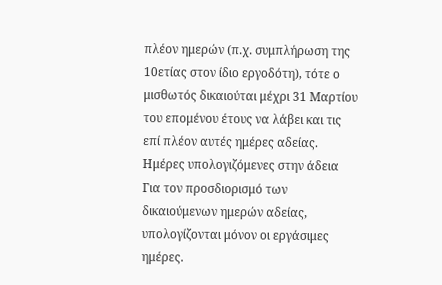πλέον ημερών (π.χ. συμπλήρωση της 10ετίας στον ίδιο εργοδότη), τότε ο μισθωτός δικαιούται μέχρι 31 Μαρτίου του επομένου έτους να λάβει και τις επί πλέον αυτές ημέρες αδείας.
Ημέρες υπολογιζόμενες στην άδεια
Για τον προσδιορισμό των δικαιούμενων ημερών αδείας, υπολογίζονται μόνον οι εργάσιμες ημέρες.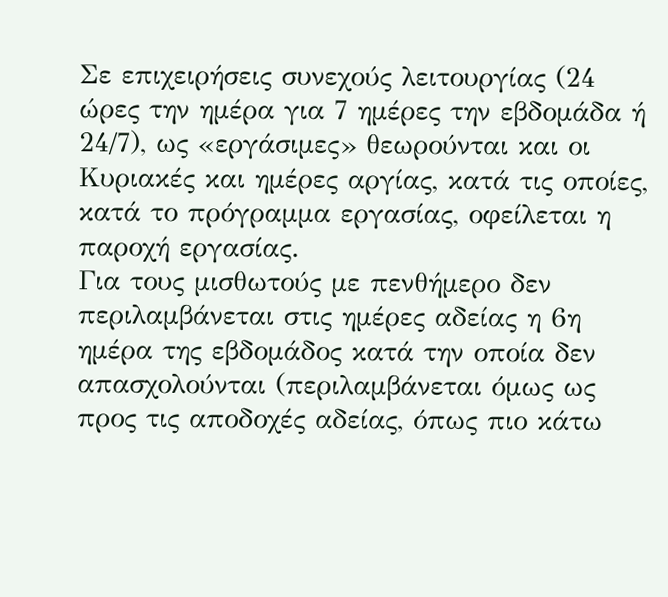Σε επιχειρήσεις συνεχούς λειτουργίας (24 ώρες την ημέρα για 7 ημέρες την εβδομάδα ή 24/7), ως «εργάσιμες» θεωρούνται και οι Κυριακές και ημέρες αργίας, κατά τις οποίες, κατά το πρόγραμμα εργασίας, οφείλεται η παροχή εργασίας.
Για τους μισθωτούς με πενθήμερο δεν περιλαμβάνεται στις ημέρες αδείας η 6η ημέρα της εβδομάδος κατά την οποία δεν απασχολούνται (περιλαμβάνεται όμως ως προς τις αποδοχές αδείας, όπως πιο κάτω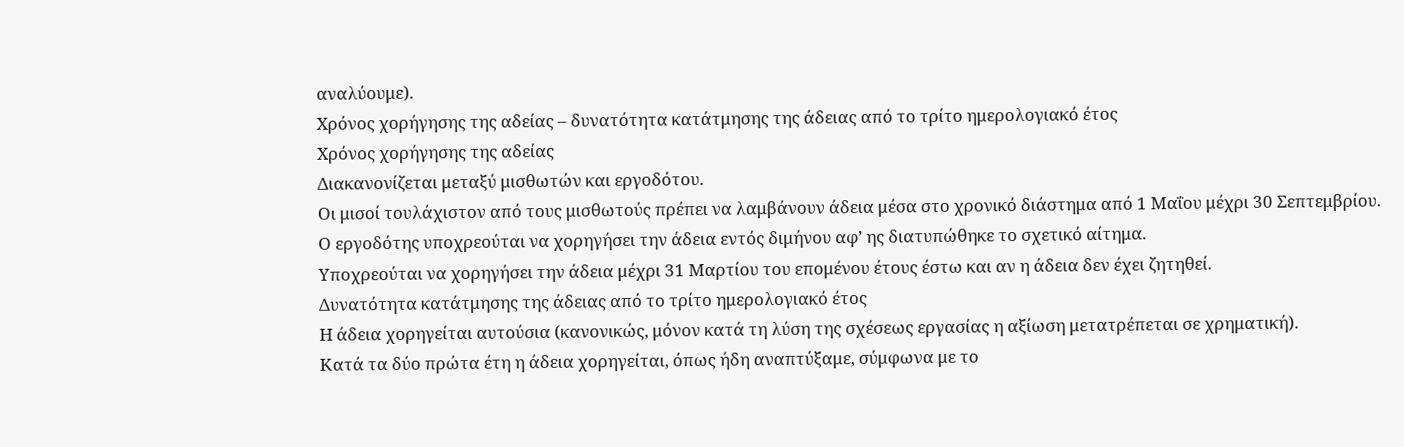αναλύουμε).
Χρόνος χορήγησης της αδείας – δυνατότητα κατάτμησης της άδειας από το τρίτο ημερολογιακό έτος
Χρόνος χορήγησης της αδείας
Διακανονίζεται μεταξύ μισθωτών και εργοδότου.
Οι μισοί τουλάχιστον από τους μισθωτούς πρέπει να λαμβάνουν άδεια μέσα στο χρονικό διάστημα από 1 Μαΐου μέχρι 30 Σεπτεμβρίου.
Ο εργοδότης υποχρεούται να χορηγήσει την άδεια εντός διμήνου αφ’ ης διατυπώθηκε το σχετικό αίτημα.
Υποχρεούται να χορηγήσει την άδεια μέχρι 31 Μαρτίου του επομένου έτους έστω και αν η άδεια δεν έχει ζητηθεί.
Δυνατότητα κατάτμησης της άδειας από το τρίτο ημερολογιακό έτος
Η άδεια χορηγείται αυτούσια (κανονικώς, μόνον κατά τη λύση της σχέσεως εργασίας η αξίωση μετατρέπεται σε χρηματική).
Κατά τα δύο πρώτα έτη η άδεια χορηγείται, όπως ήδη αναπτύξαμε, σύμφωνα με το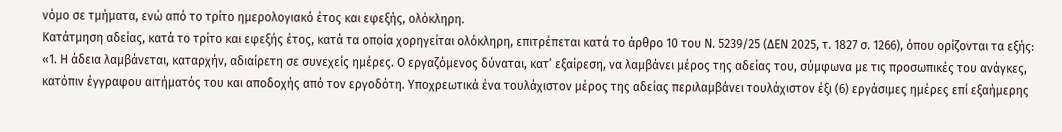νόμο σε τμήματα, ενώ από το τρίτο ημερολογιακό έτος και εφεξής, ολόκληρη.
Κατάτμηση αδείας, κατά το τρίτο και εφεξής έτος, κατά τα οποία χορηγείται ολόκληρη, επιτρέπεται κατά το άρθρο 10 του Ν. 5239/25 (ΔΕΝ 2025, τ. 1827 σ. 1266), όπου ορίζονται τα εξής:
«1. Η άδεια λαμβάνεται, καταρχήν, αδιαίρετη σε συνεχείς ημέρες. Ο εργαζόμενος δύναται, κατ’ εξαίρεση, να λαμβάνει μέρος της αδείας του, σύμφωνα με τις προσωπικές του ανάγκες, κατόπιν έγγραφου αιτήματός του και αποδοχής από τον εργοδότη. Υποχρεωτικά ένα τουλάχιστον μέρος της αδείας περιλαμβάνει τουλάχιστον έξι (6) εργάσιμες ημέρες επί εξαήμερης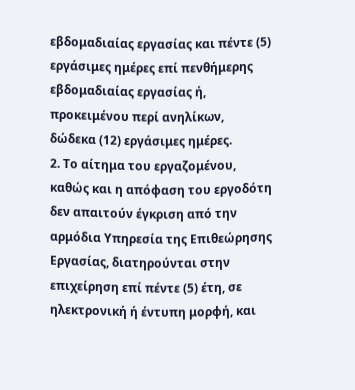εβδομαδιαίας εργασίας και πέντε (5) εργάσιμες ημέρες επί πενθήμερης εβδομαδιαίας εργασίας ή, προκειμένου περί ανηλίκων, δώδεκα (12) εργάσιμες ημέρες.
2. Το αίτημα του εργαζομένου, καθώς και η απόφαση του εργοδότη δεν απαιτούν έγκριση από την αρμόδια Υπηρεσία της Επιθεώρησης Εργασίας, διατηρούνται στην επιχείρηση επί πέντε (5) έτη, σε ηλεκτρονική ή έντυπη μορφή, και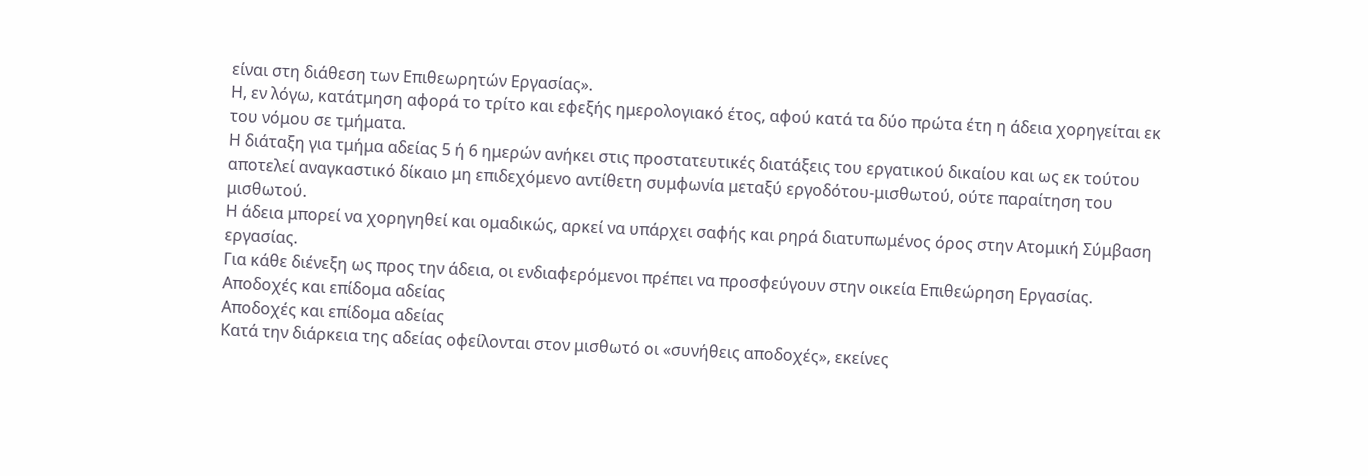είναι στη διάθεση των Επιθεωρητών Εργασίας».
Η, εν λόγω, κατάτμηση αφορά το τρίτο και εφεξής ημερολογιακό έτος, αφού κατά τα δύο πρώτα έτη η άδεια χορηγείται εκ του νόμου σε τμήματα.
Η διάταξη για τμήμα αδείας 5 ή 6 ημερών ανήκει στις προστατευτικές διατάξεις του εργατικού δικαίου και ως εκ τούτου αποτελεί αναγκαστικό δίκαιο μη επιδεχόμενο αντίθετη συμφωνία μεταξύ εργοδότου-μισθωτού, ούτε παραίτηση του μισθωτού.
Η άδεια μπορεί να χορηγηθεί και ομαδικώς, αρκεί να υπάρχει σαφής και ρηρά διατυπωμένος όρος στην Ατομική Σύμβαση εργασίας.
Για κάθε διένεξη ως προς την άδεια, οι ενδιαφερόμενοι πρέπει να προσφεύγουν στην οικεία Επιθεώρηση Εργασίας.
Αποδοχές και επίδομα αδείας
Αποδοχές και επίδομα αδείας
Κατά την διάρκεια της αδείας οφείλονται στον μισθωτό οι «συνήθεις αποδοχές», εκείνες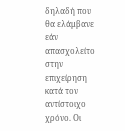δηλαδή που θα ελάμβανε εάν απασχολείτο στην επιχείρηση κατά τον αντίστοιχο χρόνο. Οι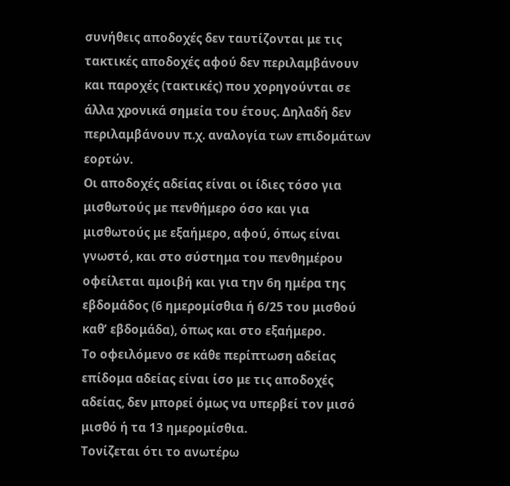συνήθεις αποδοχές δεν ταυτίζονται με τις τακτικές αποδοχές αφού δεν περιλαμβάνουν και παροχές (τακτικές) που χορηγούνται σε άλλα χρονικά σημεία του έτους. Δηλαδή δεν περιλαμβάνουν π.χ. αναλογία των επιδομάτων εορτών.
Οι αποδοχές αδείας είναι οι ίδιες τόσο για μισθωτούς με πενθήμερο όσο και για μισθωτούς με εξαήμερο, αφού, όπως είναι γνωστό, και στο σύστημα του πενθημέρου οφείλεται αμοιβή και για την 6η ημέρα της εβδομάδος (6 ημερομίσθια ή 6/25 του μισθού καθ’ εβδομάδα), όπως και στο εξαήμερο.
Το οφειλόμενο σε κάθε περίπτωση αδείας επίδομα αδείας είναι ίσο με τις αποδοχές αδείας, δεν μπορεί όμως να υπερβεί τον μισό μισθό ή τα 13 ημερομίσθια.
Τονίζεται ότι το ανωτέρω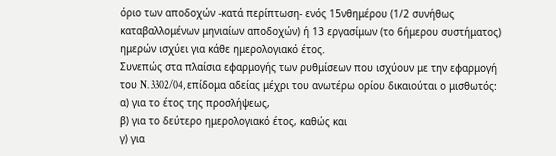όριο των αποδοχών -κατά περίπτωση- ενός 15νθημέρου (1/2 συνήθως καταβαλλομένων μηνιαίων αποδοχών) ή 13 εργασίμων (το 6ήμερου συστήματος) ημερών ισχύει για κάθε ημερολογιακό έτος.
Συνεπώς στα πλαίσια εφαρμογής των ρυθμίσεων που ισχύουν με την εφαρμογή του N. 3302/04, επίδομα αδείας μέχρι του ανωτέρω ορίου δικαιούται ο μισθωτός:
α) για το έτος της προσλήψεως,
β) για το δεύτερο ημερολογιακό έτος, καθώς και
γ) για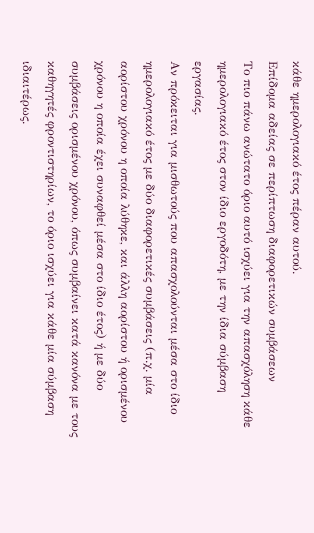κάθε ημερολογιακό έτος πέραν αυτού.
Επίδομα αδείας σε περίπτωση διαφορετικών συμβάσεων
Το πιο πάνω ανώτατο όριο αυτό ισχύει για την απασχόληση κάθε ημερολογιακό έτος στον ίδιο εργοδότη, με την ίδια σύμβαση εργασίας.
Αν πρόκειται για μισθωτούς που απασχολούνται μέσα στο ίδιο ημερολογιακό έτος με δύο διαφορετικές συμβάσεις (π.χ. μία αορίστου χρόνου η οποία λύθηκε, και άλλη αορίστου ή ορισμένου χρόνου η οποία έχει συναφθεί μέσα στο ίδιο έτος) ή με δύο συμβάσεις ορισμένου χρόνου, όπως συμβαίνει κατά κανόνα με τους καθηγητές φροντιστηρίων, το όριο ισχύει για κάθε μία σύμβαση ιδιαιτέρως.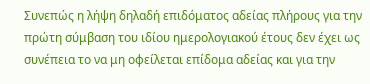Συνεπώς η λήψη δηλαδή επιδόματος αδείας πλήρους για την πρώτη σύμβαση του ιδίου ημερολογιακού έτους δεν έχει ως συνέπεια το να μη οφείλεται επίδομα αδείας και για την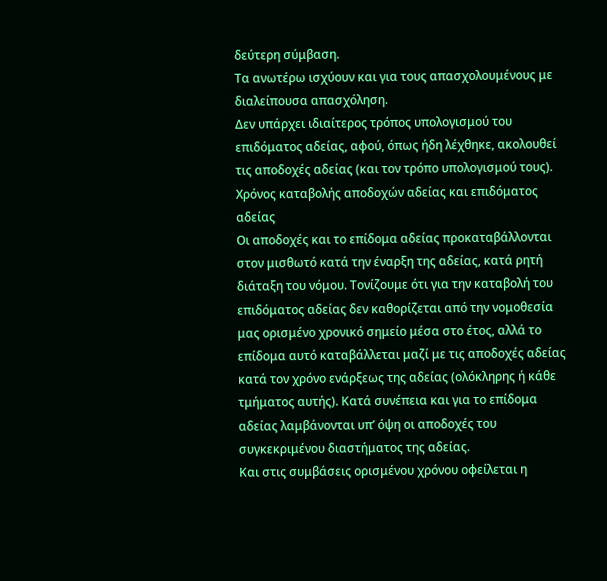δεύτερη σύμβαση.
Τα ανωτέρω ισχύουν και για τους απασχολουμένους με διαλείπουσα απασχόληση.
Δεν υπάρχει ιδιαίτερος τρόπος υπολογισμού του επιδόματος αδείας, αφού, όπως ήδη λέχθηκε, ακολουθεί τις αποδοχές αδείας (και τον τρόπο υπολογισμού τους).
Χρόνος καταβολής αποδοχών αδείας και επιδόματος αδείας
Οι αποδοχές και το επίδομα αδείας προκαταβάλλονται στον μισθωτό κατά την έναρξη της αδείας, κατά ρητή διάταξη του νόμου. Τονίζουμε ότι για την καταβολή του επιδόματος αδείας δεν καθορίζεται από την νομοθεσία μας ορισμένο χρονικό σημείο μέσα στο έτος, αλλά το επίδομα αυτό καταβάλλεται μαζί με τις αποδοχές αδείας κατά τον χρόνο ενάρξεως της αδείας (ολόκληρης ή κάθε τμήματος αυτής). Κατά συνέπεια και για το επίδομα αδείας λαμβάνονται υπ’ όψη οι αποδοχές του συγκεκριμένου διαστήματος της αδείας.
Και στις συμβάσεις ορισμένου χρόνου οφείλεται η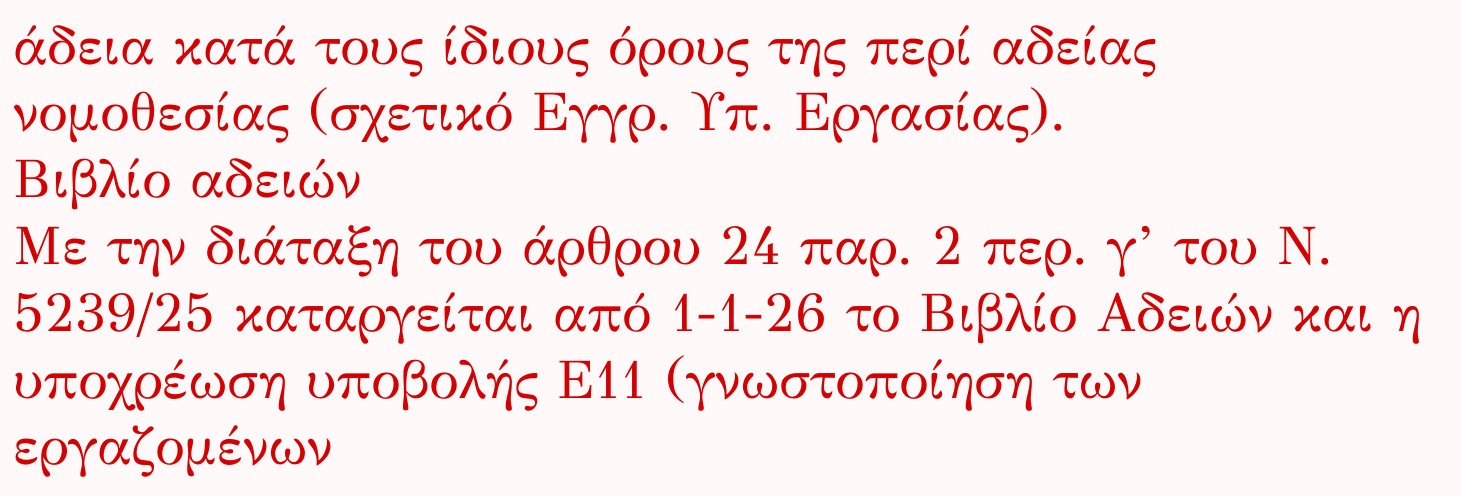άδεια κατά τους ίδιους όρους της περί αδείας νομοθεσίας (σχετικό Εγγρ. Υπ. Εργασίας).
Βιβλίο αδειών
Με την διάταξη του άρθρου 24 παρ. 2 περ. γ’ του Ν. 5239/25 καταργείται από 1-1-26 το Βιβλίο Αδειών και η υποχρέωση υποβολής Ε11 (γνωστοποίηση των εργαζομένων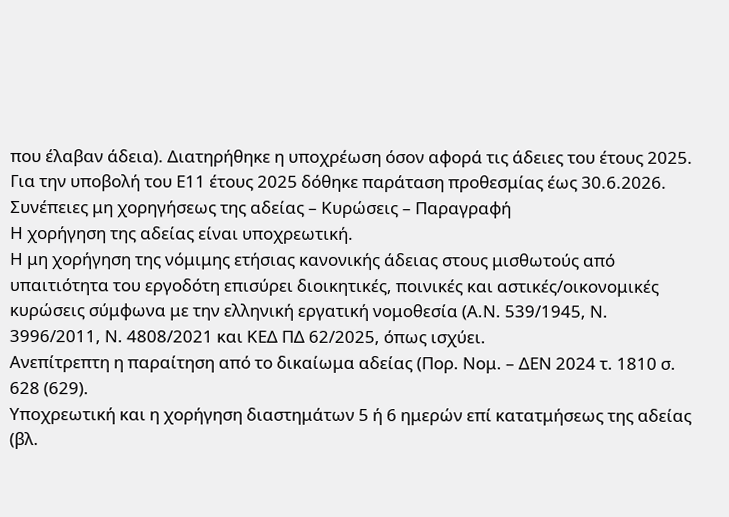που έλαβαν άδεια). Διατηρήθηκε η υποχρέωση όσον αφορά τις άδειες του έτους 2025. Για την υποβολή του Ε11 έτους 2025 δόθηκε παράταση προθεσμίας έως 30.6.2026.
Συνέπειες μη χορηγήσεως της αδείας – Κυρώσεις – Παραγραφή
Η χορήγηση της αδείας είναι υποχρεωτική.
Η μη χορήγηση της νόμιμης ετήσιας κανονικής άδειας στους μισθωτούς από υπαιτιότητα του εργοδότη επισύρει διοικητικές, ποινικές και αστικές/οικονομικές κυρώσεις σύμφωνα με την ελληνική εργατική νομοθεσία (Α.Ν. 539/1945, Ν. 3996/2011, Ν. 4808/2021 και ΚΕΔ ΠΔ 62/2025, όπως ισχύει.
Ανεπίτρεπτη η παραίτηση από το δικαίωμα αδείας (Πορ. Νομ. – ΔΕΝ 2024 τ. 1810 σ. 628 (629).
Υποχρεωτική και η χορήγηση διαστημάτων 5 ή 6 ημερών επί κατατμήσεως της αδείας (βλ.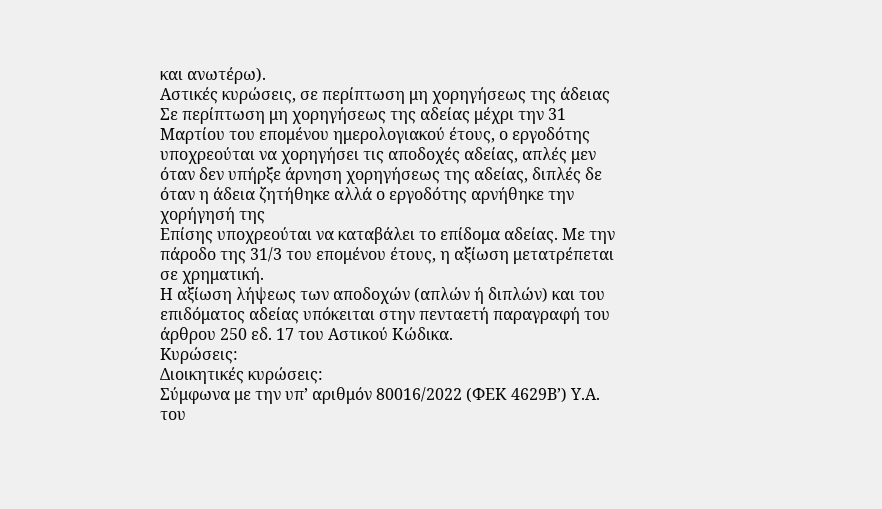και ανωτέρω).
Αστικές κυρώσεις, σε περίπτωση μη χορηγήσεως της άδειας
Σε περίπτωση μη χορηγήσεως της αδείας μέχρι την 31 Μαρτίου του επομένου ημερολογιακού έτους, ο εργοδότης υποχρεούται να χορηγήσει τις αποδοχές αδείας, απλές μεν όταν δεν υπήρξε άρνηση χορηγήσεως της αδείας, διπλές δε όταν η άδεια ζητήθηκε αλλά ο εργοδότης αρνήθηκε την χορήγησή της
Επίσης υποχρεούται να καταβάλει το επίδομα αδείας. Με την πάροδο της 31/3 του επομένου έτους, η αξίωση μετατρέπεται σε χρηματική.
Η αξίωση λήψεως των αποδοχών (απλών ή διπλών) και του επιδόματος αδείας υπόκειται στην πενταετή παραγραφή του άρθρου 250 εδ. 17 του Αστικού Κώδικα.
Kυρώσεις:
Διοικητικές κυρώσεις:
Σύμφωνα με την υπ’ αριθμόν 80016/2022 (ΦΕΚ 4629Β’) Υ.Α. του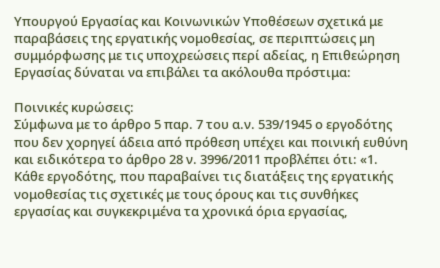Υπουργού Εργασίας και Κοινωνικών Υποθέσεων σχετικά με παραβάσεις της εργατικής νομοθεσίας, σε περιπτώσεις μη συμμόρφωσης με τις υποχρεώσεις περί αδείας, η Επιθεώρηση Εργασίας δύναται να επιβάλει τα ακόλουθα πρόστιμα:

Ποινικές κυρώσεις:
Σύμφωνα με το άρθρο 5 παρ. 7 του α.ν. 539/1945 ο εργοδότης που δεν χορηγεί άδεια από πρόθεση υπέχει και ποινική ευθύνη και ειδικότερα το άρθρο 28 ν. 3996/2011 προβλέπει ότι: «1. Κάθε εργοδότης, που παραβαίνει τις διατάξεις της εργατικής νομοθεσίας τις σχετικές με τους όρους και τις συνθήκες εργασίας και συγκεκριμένα τα χρονικά όρια εργασίας,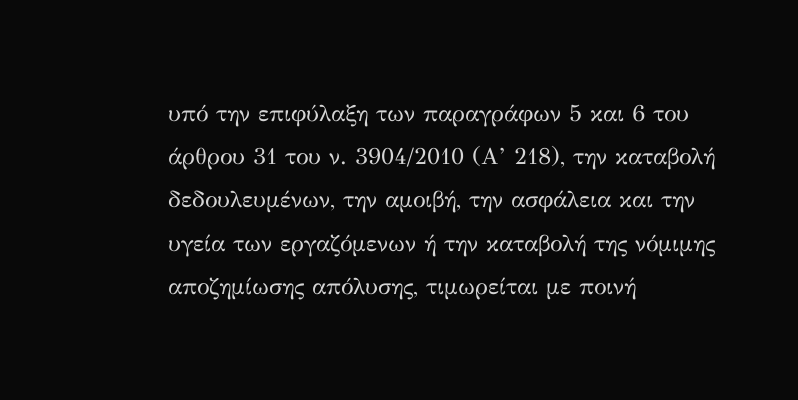υπό την επιφύλαξη των παραγράφων 5 και 6 του άρθρου 31 του ν. 3904/2010 (Α’ 218), την καταβολή δεδουλευμένων, την αμοιβή, την ασφάλεια και την υγεία των εργαζόμενων ή την καταβολή της νόμιμης αποζημίωσης απόλυσης, τιμωρείται με ποινή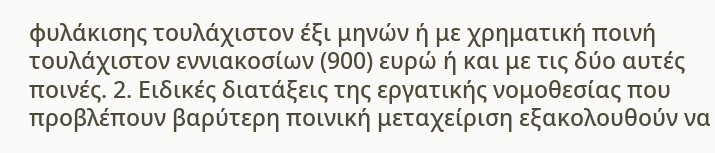φυλάκισης τουλάχιστον έξι μηνών ή με χρηματική ποινή τουλάχιστον εννιακοσίων (900) ευρώ ή και με τις δύο αυτές ποινές. 2. Ειδικές διατάξεις της εργατικής νομοθεσίας που προβλέπουν βαρύτερη ποινική μεταχείριση εξακολουθούν να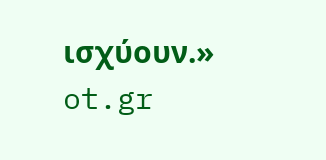ισχύουν.»
ot.gr